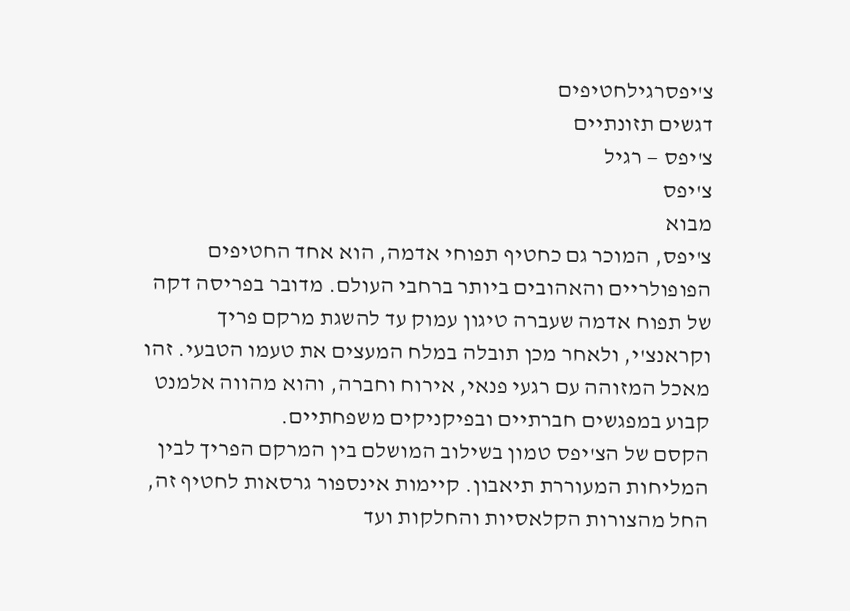צ'יפסרגילחטיפים
דגשים תזונתיים
צ'יפס — רגיל
צ'יפס
מבוא
צ'יפס, המוכר גם כחטיף תפוחי אדמה, הוא אחד החטיפים הפופולריים והאהובים ביותר ברחבי העולם. מדובר בפריסה דקה של תפוח אדמה שעברה טיגון עמוק עד להשגת מרקם פריך וקראנצ'י, ולאחר מכן תובלה במלח המעצים את טעמו הטבעי. זהו מאכל המזוהה עם רגעי פנאי, אירוח וחברה, והוא מהווה אלמנט קבוע במפגשים חברתיים ובפיקניקים משפחתיים.
הקסם של הצ'יפס טמון בשילוב המושלם בין המרקם הפריך לבין המליחות המעוררת תיאבון. קיימות אינספור גרסאות לחטיף זה, החל מהצורות הקלאסיות והחלקות ועד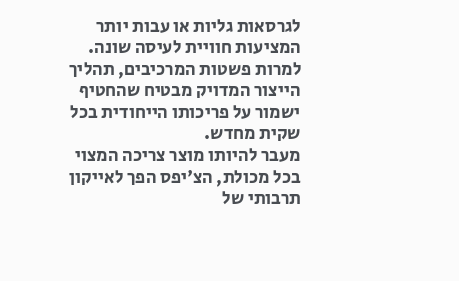לגרסאות גליות או עבות יותר המציעות חוויית לעיסה שונה. למרות פשטות המרכיבים, תהליך הייצור המדויק מבטיח שהחטיף ישמור על פריכותו הייחודית בכל שקית מחדש.
מעבר להיותו מוצר צריכה המצוי בכל מכולת, הצ'יפס הפך לאייקון תרבותי של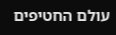עולם החטיפים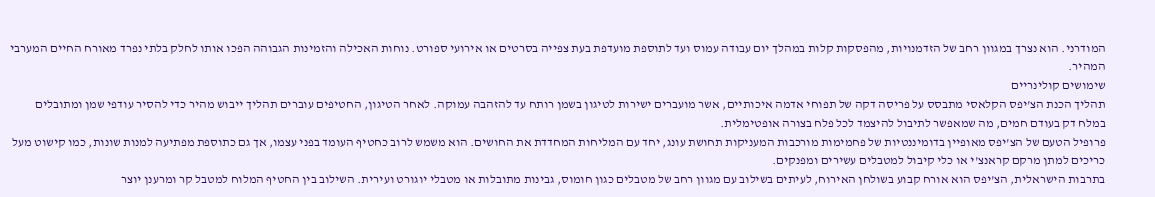המודרני. הוא נצרך במגוון רחב של הזדמנויות, מהפסקות קלות במהלך יום עבודה עמוס ועד לתוספת מועדפת בעת צפייה בסרטים או אירועי ספורט. נוחות האכילה והזמינות הגבוהה הפכו אותו לחלק בלתי נפרד מאורח החיים המערבי המהיר.
שימושים קולינריים
תהליך הכנת הצ'יפס הקלאסי מתבסס על פריסה דקה של תפוחי אדמה איכותיים, אשר מועברים ישירות לטיגון בשמן רותח עד להזהבה עמוקה. לאחר הטיגון, החטיפים עוברים תהליך ייבוש מהיר כדי להסיר עודפי שמן ומתובלים במלח דק בעודם חמים, מה שמאפשר לתיבול להיצמד לכל פלח בצורה אופטימלית.
פרופיל הטעם של הצ'יפס מאופיין בדומיננטיות של פחמימות מורכבות המעניקות תחושת עונג, יחד עם המליחות המחדדת את החושים. הוא משמש לרוב כחטיף העומד בפני עצמו, אך גם כתוספת מפתיעה למנות שונות, כמו קישוט מעל כריכים למתן מרקם קראנצ'י או כלי קיבול למטבלים עשירים ומפנקים.
בתרבות הישראלית, הצ'יפס הוא אורח קבוע בשולחן האירוח, לעיתים בשילוב עם מגוון רחב של מטבלים כגון חומוס, גבינות מתובלות או מטבלי יוגורט ועירית. השילוב בין החטיף המלוח למטבל קר ומרענן יוצר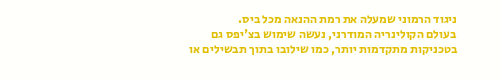ניגוד הרמוני שמעלה את רמת ההנאה מכל ביס.
בעולם הקולינריה המודרני, נעשה שימוש בצ'יפס גם בטכניקות מתקדמות יותר, כמו שילובו בתוך תבשילים או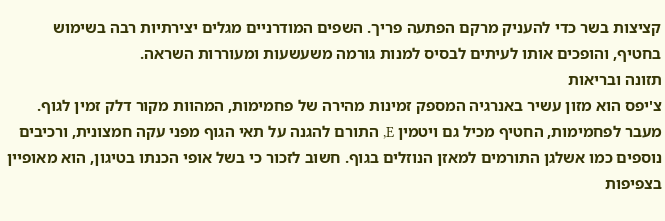קציצות בשר כדי להעניק מרקם הפתעה פריך. השפים המודרניים מגלים יצירתיות רבה בשימוש בחטיף, והופכים אותו לעיתים לבסיס למנות גורמה משעשעות ומעוררות השראה.
תזונה ובריאות
צ'יפס הוא מזון עשיר באנרגיה המספק זמינות מהירה של פחמימות, המהוות מקור דלק זמין לגוף. מעבר לפחמימות, החטיף מכיל גם ויטמין E, התורם להגנה על תאי הגוף מפני עקה חמצונית, ורכיבים נוספים כמו אשלגן התורמים למאזן הנוזלים בגוף. חשוב לזכור כי בשל אופי הכנתו בטיגון, הוא מאופיין בצפיפות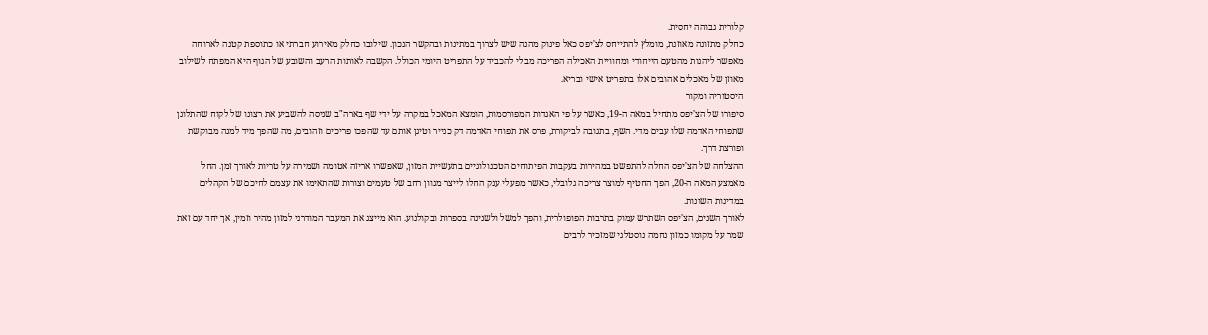קלורית גבוהה יחסית.
כחלק מתזונה מאוזנת, מומלץ להתייחס לצ'יפס כאל פינוק מהנה שיש לצרוך במתינות ובהקשר הנכון. שילובו כחלק מאירוע חברתי או כתוספת קטנה לארוחה מאפשר ליהנות מהטעם הייחודי ומחוויית האכילה הפריכה מבלי להכביד על התפריט היומי הכולל. הקשבה לאותות הרעב והשובע של הגוף היא המפתח לשילוב מאוזן של מאכלים אהובים אלו בתפריט אישי ובריא.
היסטוריה ומקור
סיפורו של הצ'יפס מתחיל במאה ה-19, כאשר על פי האגדות המפורסמות, הומצא המאכל במקרה על ידי שף בארה"ב שניסה להשביע את רצונו של לקוח שהתלונן שתפוחי האדמה שלו עבים מדי. השף, בתגובה לביקורת, פרס את תפוחי האדמה דק כנייר וטיגן אותם עד שהפכו פריכים וזהובים, מה שהפך מיד למנה מבוקשת ופורצת דרך.
ההצלחה של הצ'יפס החלה להתפשט במהירות בעקבות הפיתוחים הטכנולוגיים בתעשיית המזון, שאפשרו אריזה אטומה ושמירה על טריות לאורך זמן. החל מאמצע המאה ה-20, הפך החטיף למוצר צריכה גלובלי, כאשר מפעלי ענק החלו לייצר מגוון רחב של טעמים וצורות שהתאימו את עצמם לחיכם של הקהלים במדינות השונות.
לאורך השנים, הצ'יפס השתרש עמוק בתרבות הפופולרית, והפך למשל ולשנינה בספרות ובקולנוע. הוא מייצג את המעבר המודרני למזון מהיר וזמין, אך יחד עם זאת שמר על מקומו כמזון נחמה נוסטלגי שמזכיר לרבים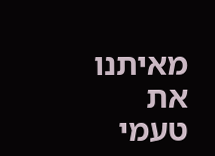מאיתנו את טעמי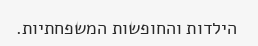הילדות והחופשות המשפחתיות.